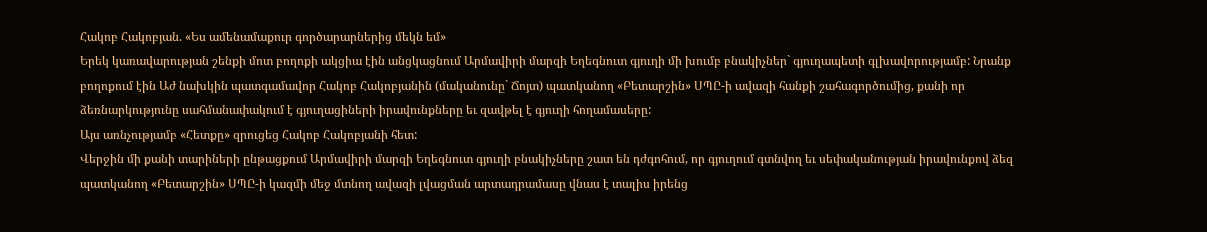Հակոբ Հակոբյան. «Ես ամենամաքուր գործարարներից մեկն եմ»
Երեկ կառավարության շենքի մոտ բողոքի ակցիա էին անցկացնում Արմավիրի մարզի Եղեգնուտ գյուղի մի խումբ բնակիչներ` գյուղապետի գլխավորությամբ: Նրանք բողոքում էին Աժ նախկին պատգամավոր Հակոբ Հակոբյանին (մականունը` Ճոյտ) պատկանող «Բետարշին» ՍՊԸ-ի ավազի հանքի շահագործումից, քանի որ ձեռնարկությունը սահմանափակում է գյուղացիների իրավունքները եւ զավթել է գյուղի հողամասերը:
Այս առնչությամբ «Հետքը» զրուցեց Հակոբ Հակոբյանի հետ:
Վերջին մի քանի տարիների ընթացքում Արմավիրի մարզի Եղեգնուտ գյուղի բնակիչները շատ են դժգոհում, որ գյուղում գտնվող եւ սեփականության իրավունքով ձեզ պատկանող «Բետարշին» ՍՊԸ-ի կազմի մեջ մտնող ավազի լվացման արտադրամասը վնաս է տալիս իրենց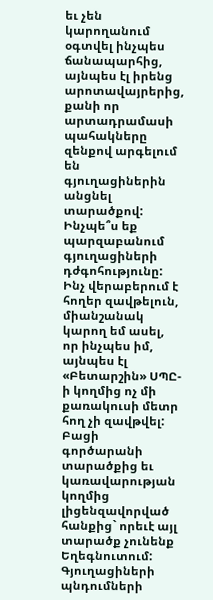եւ չեն կարողանում օգտվել ինչպես ճանապարհից, այնպես էլ իրենց արոտավայրերից, քանի որ արտադրամասի պահակները զենքով արգելում են գյուղացիներին անցնել տարածքով: Ինչպե՞ս եք պարզաբանում գյուղացիների դժգոհությունը:
Ինչ վերաբերում է հողեր զավթելուն, միանշանակ կարող եմ ասել, որ ինչպես իմ, այնպես էլ «Բետարշին» ՍՊԸ-ի կողմից ոչ մի քառակուսի մետր հող չի զավթվել: Բացի գործարանի տարածքից եւ կառավարության կողմից լիցենզավորված հանքից` որեւէ այլ տարածք չունենք Եղեգնուտում: Գյուղացիների պնդումների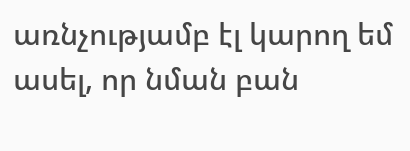առնչությամբ էլ կարող եմ ասել, որ նման բան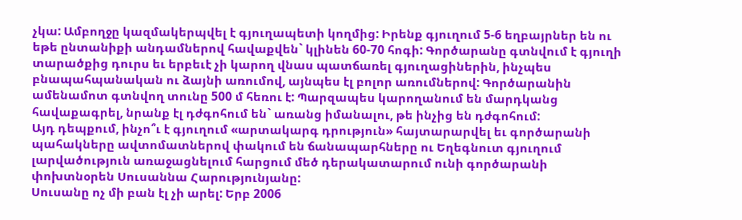չկա: Ամբողջը կազմակերպվել է գյուղապետի կողմից: Իրենք գյուղում 5-6 եղբայրներ են ու եթե ընտանիքի անդամներով հավաքվեն` կլինեն 60-70 հոգի: Գործարանը գտնվում է գյուղի տարածքից դուրս եւ երբեւէ չի կարող վնաս պատճառել գյուղացիներին, ինչպես բնապահպանական ու ձայնի առումով, այնպես էլ բոլոր առումներով: Գործարանին ամենամոտ գտնվող տունը 500 մ հեռու է: Պարզապես կարողանում են մարդկանց հավաքագրել, նրանք էլ դժգոհում են` առանց իմանալու, թե ինչից են դժգոհում:
Այդ դեպքում, ինչո՞ւ է գյուղում «արտակարգ դրություն» հայտարարվել եւ գործարանի պահակները ավտոմատներով փակում են ճանապարհները ու Եղեգնուտ գյուղում լարվածություն առաջացնելում հարցում մեծ դերակատարում ունի գործարանի փոխտնօրեն Սուսաննա Հարությունյանը:
Սուսանը ոչ մի բան էլ չի արել: Երբ 2006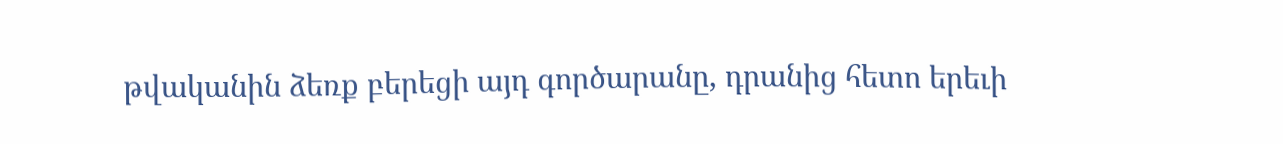թվականին ձեռք բերեցի այդ գործարանը, դրանից հետո երեւի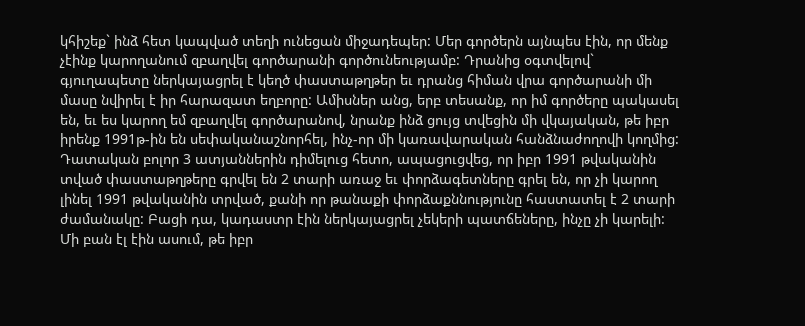կհիշեք` ինձ հետ կապված տեղի ունեցան միջադեպեր: Մեր գործերն այնպես էին, որ մենք չէինք կարողանում զբաղվել գործարանի գործունեությամբ: Դրանից օգտվելով` գյուղապետը ներկայացրել է կեղծ փաստաթղթեր եւ դրանց հիման վրա գործարանի մի մասը նվիրել է իր հարազատ եղբորը: Ամիսներ անց, երբ տեսանք, որ իմ գործերը պակասել են, եւ ես կարող եմ զբաղվել գործարանով, նրանք ինձ ցույց տվեցին մի վկայական, թե իբր իրենք 1991թ-ին են սեփականաշնորհել, ինչ-որ մի կառավարական հանձնաժողովի կողմից:
Դատական բոլոր 3 ատյաններին դիմելուց հետո, ապացուցվեց, որ իբր 1991 թվականին տված փաստաթղթերը գրվել են 2 տարի առաջ եւ փորձագետները գրել են, որ չի կարող լինել 1991 թվականին տրված, քանի որ թանաքի փորձաքննությունը հաստատել է 2 տարի ժամանակը: Բացի դա, կադաստր էին ներկայացրել չեկերի պատճեները, ինչը չի կարելի: Մի բան էլ էին ասում, թե իբր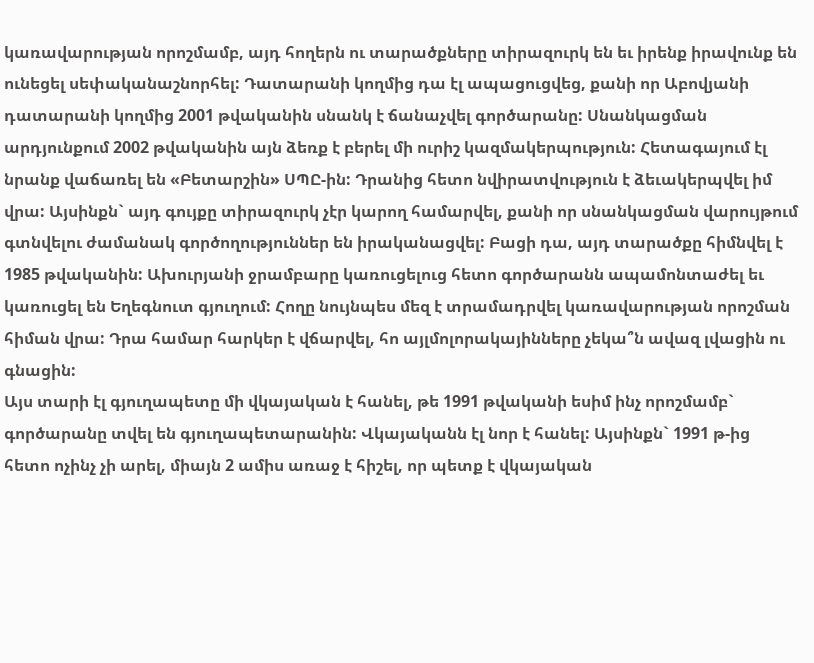կառավարության որոշմամբ, այդ հողերն ու տարածքները տիրազուրկ են եւ իրենք իրավունք են ունեցել սեփականաշնորհել: Դատարանի կողմից դա էլ ապացուցվեց, քանի որ Աբովյանի դատարանի կողմից 2001 թվականին սնանկ է ճանաչվել գործարանը: Սնանկացման արդյունքում 2002 թվականին այն ձեռք է բերել մի ուրիշ կազմակերպություն: Հետագայում էլ նրանք վաճառել են «Բետարշին» ՍՊԸ-ին: Դրանից հետո նվիրատվություն է ձեւակերպվել իմ վրա: Այսինքն` այդ գույքը տիրազուրկ չէր կարող համարվել, քանի որ սնանկացման վարույթում գտնվելու ժամանակ գործողություններ են իրականացվել: Բացի դա, այդ տարածքը հիմնվել է 1985 թվականին: Ախուրյանի ջրամբարը կառուցելուց հետո գործարանն ապամոնտաժել եւ կառուցել են Եղեգնուտ գյուղում: Հողը նույնպես մեզ է տրամադրվել կառավարության որոշման հիման վրա: Դրա համար հարկեր է վճարվել, հո այլմոլորակայինները չեկա՞ն ավազ լվացին ու գնացին:
Այս տարի էլ գյուղապետը մի վկայական է հանել, թե 1991 թվականի եսիմ ինչ որոշմամբ` գործարանը տվել են գյուղապետարանին: Վկայականն էլ նոր է հանել: Այսինքն` 1991 թ-ից հետո ոչինչ չի արել, միայն 2 ամիս առաջ է հիշել, որ պետք է վկայական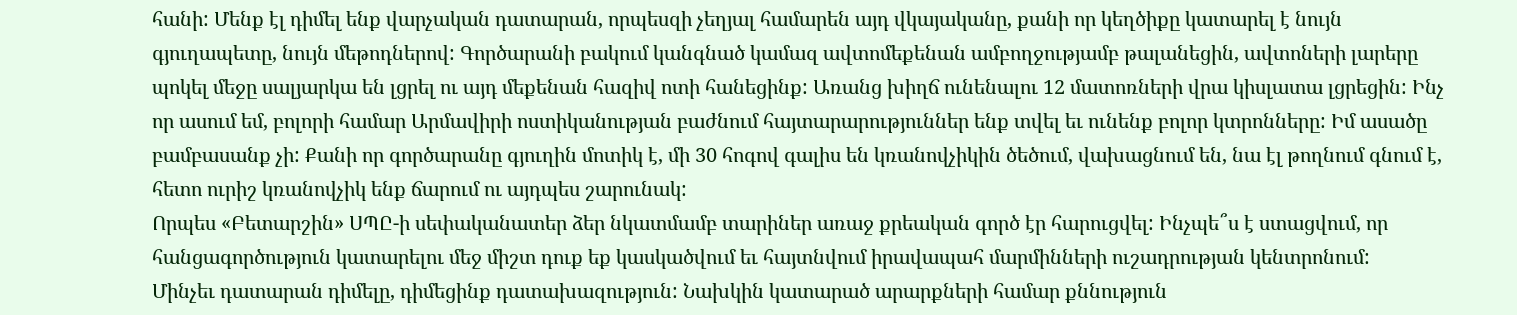հանի: Մենք էլ դիմել ենք վարչական դատարան, որպեսզի չեղյալ համարեն այդ վկայականը, քանի որ կեղծիքը կատարել է նույն գյուղապետը, նույն մեթոդներով: Գործարանի բակում կանգնած կամազ ավտոմեքենան ամբողջությամբ թալանեցին, ավտոների լարերը պոկել մեջը սալյարկա են լցրել ու այդ մեքենան հազիվ ոտի հանեցինք: Առանց խիղճ ունենալու 12 մատոռների վրա կիսլատա լցրեցին: Ինչ որ ասում եմ, բոլորի համար Արմավիրի ոստիկանության բաժնում հայտարարություններ ենք տվել եւ ունենք բոլոր կտրոնները: Իմ ասածը բամբասանք չի: Քանի որ գործարանը գյուղին մոտիկ է, մի 30 հոգով գալիս են կռանովչիկին ծեծում, վախացնում են, նա էլ թողնում գնում է, հետո ուրիշ կռանովչիկ ենք ճարում ու այդպես շարունակ:
Որպես «Բետարշին» ՍՊԸ-ի սեփականատեր ձեր նկատմամբ տարիներ առաջ քրեական գործ էր հարուցվել: Ինչպե՞ս է ստացվում, որ հանցագործություն կատարելու մեջ միշտ դուք եք կասկածվում եւ հայտնվում իրավապահ մարմինների ուշադրության կենտրոնում:
Մինչեւ դատարան դիմելը, դիմեցինք դատախազություն: Նախկին կատարած արարքների համար քննություն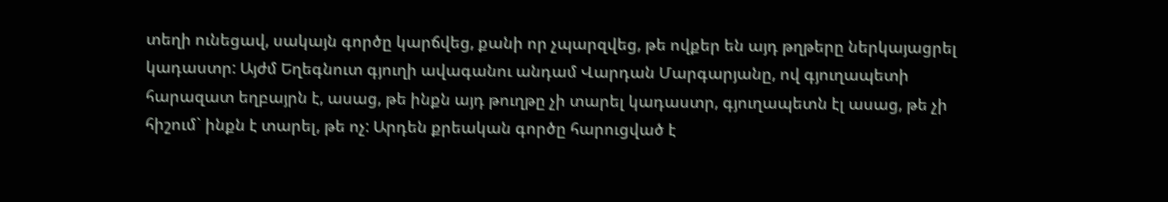տեղի ունեցավ, սակայն գործը կարճվեց, քանի որ չպարզվեց, թե ովքեր են այդ թղթերը ներկայացրել կադաստր: Այժմ Եղեգնուտ գյուղի ավագանու անդամ Վարդան Մարգարյանը, ով գյուղապետի հարազատ եղբայրն է, ասաց, թե ինքն այդ թուղթը չի տարել կադաստր, գյուղապետն էլ ասաց, թե չի հիշում` ինքն է տարել, թե ոչ: Արդեն քրեական գործը հարուցված է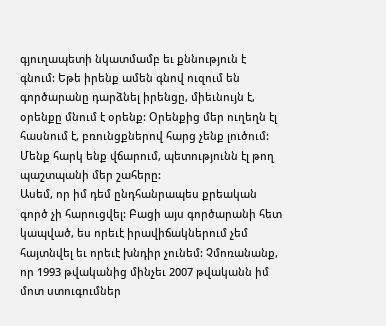գյուղապետի նկատմամբ եւ քննություն է գնում: Եթե իրենք ամեն գնով ուզում են գործարանը դարձնել իրենցը, միեւնույն է, օրենքը մնում է օրենք: Օրենքից մեր ուղեղն էլ հասնում է, բռունցքներով հարց չենք լուծում: Մենք հարկ ենք վճարում, պետությունն էլ թող պաշտպանի մեր շահերը:
Ասեմ, որ իմ դեմ ընդհանրապես քրեական գործ չի հարուցվել: Բացի այս գործարանի հետ կապված, ես որեւէ իրավիճակներում չեմ հայտնվել եւ որեւէ խնդիր չունեմ: Չմոռանանք, որ 1993 թվականից մինչեւ 2007 թվականն իմ մոտ ստուգումներ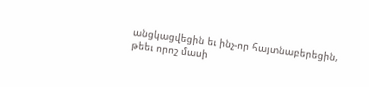անցկացվեցին եւ ինչ-որ հայտնաբերեցին, թեեւ որոշ մասի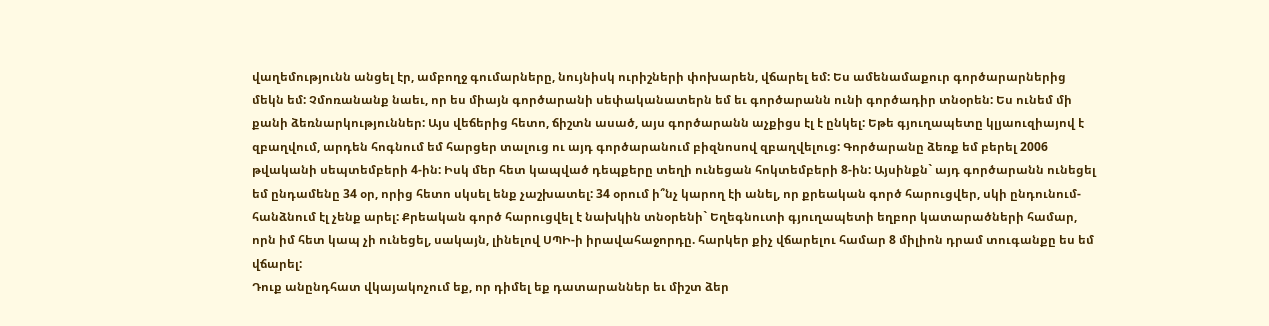վաղեմությունն անցել էր, ամբողջ գումարները, նույնիսկ ուրիշների փոխարեն, վճարել եմ: Ես ամենամաքուր գործարարներից մեկն եմ: Չմոռանանք նաեւ, որ ես միայն գործարանի սեփականատերն եմ եւ գործարանն ունի գործադիր տնօրեն: Ես ունեմ մի քանի ձեռնարկություններ: Այս վեճերից հետո, ճիշտն ասած, այս գործարանն աչքիցս էլ է ընկել: Եթե գյուղապետը կլյաուզիայով է զբաղվում, արդեն հոգնում եմ հարցեր տալուց ու այդ գործարանում բիզնոսով զբաղվելուց: Գործարանը ձեռք եմ բերել 2006 թվականի սեպտեմբերի 4-ին: Իսկ մեր հետ կապված դեպքերը տեղի ունեցան հոկտեմբերի 8-ին: Այսինքն` այդ գործարանն ունեցել եմ ընդամենը 34 օր, որից հետո սկսել ենք չաշխատել: 34 օրում ի՞նչ կարող էի անել, որ քրեական գործ հարուցվեր, սկի ընդունում-հանձնում էլ չենք արել: Քրեական գործ հարուցվել է նախկին տնօրենի` Եղեգնուտի գյուղապետի եղբոր կատարածների համար, որն իմ հետ կապ չի ունեցել, սակայն, լինելով ՍՊԻ-ի իրավահաջորդը. հարկեր քիչ վճարելու համար 8 միլիոն դրամ տուգանքը ես եմ վճարել:
Դուք անընդհատ վկայակոչում եք, որ դիմել եք դատարաններ եւ միշտ ձեր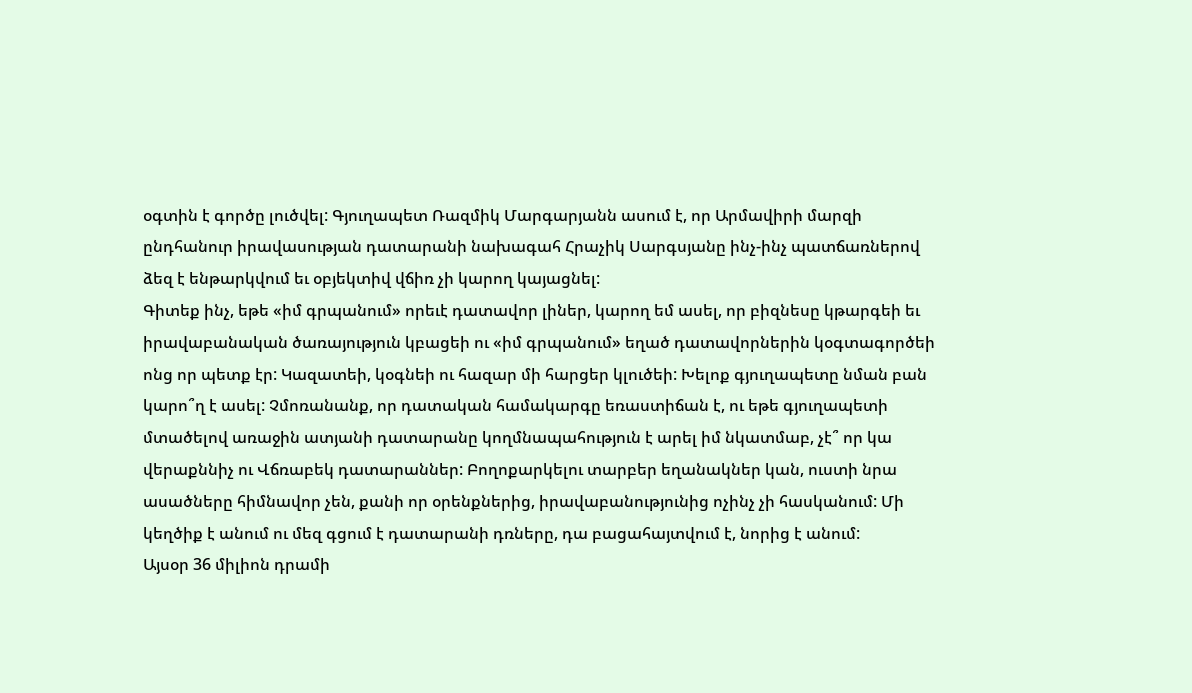օգտին է գործը լուծվել: Գյուղապետ Ռազմիկ Մարգարյանն ասում է, որ Արմավիրի մարզի ընդհանուր իրավասության դատարանի նախագահ Հրաչիկ Սարգսյանը ինչ-ինչ պատճառներով ձեզ է ենթարկվում եւ օբյեկտիվ վճիռ չի կարող կայացնել:
Գիտեք ինչ, եթե «իմ գրպանում» որեւէ դատավոր լիներ, կարող եմ ասել, որ բիզնեսը կթարգեի եւ իրավաբանական ծառայություն կբացեի ու «իմ գրպանում» եղած դատավորներին կօգտագործեի ոնց որ պետք էր: Կազատեի, կօգնեի ու հազար մի հարցեր կլուծեի: Խելոք գյուղապետը նման բան կարո՞ղ է ասել: Չմոռանանք, որ դատական համակարգը եռաստիճան է, ու եթե գյուղապետի մտածելով առաջին ատյանի դատարանը կողմնապահություն է արել իմ նկատմաբ, չէ՞ որ կա վերաքննիչ ու Վճռաբեկ դատարաններ: Բողոքարկելու տարբեր եղանակներ կան, ուստի նրա ասածները հիմնավոր չեն, քանի որ օրենքներից, իրավաբանությունից ոչինչ չի հասկանում: Մի կեղծիք է անում ու մեզ գցում է դատարանի դռները, դա բացահայտվում է, նորից է անում:
Այսօր 36 միլիոն դրամի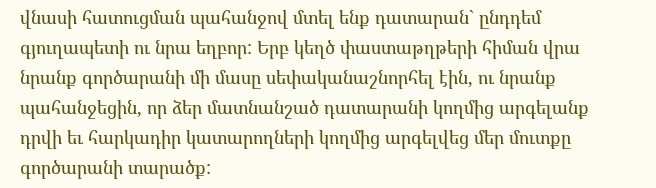վնասի հատուցման պահանջով մտել ենք դատարան` ընդդեմ գյուղապետի ու նրա եղբոր: Երբ կեղծ փաստաթղթերի հիման վրա նրանք գործարանի մի մասը սեփականաշնորհել էին, ու նրանք պահանջեցին, որ ձեր մատնանշած դատարանի կողմից արգելանք դրվի եւ հարկադիր կատարողների կողմից արգելվեց մեր մուտքը գործարանի տարածք: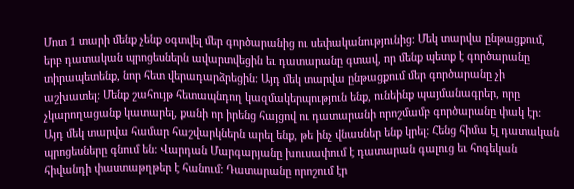Մոտ 1 տարի մենք չենք օգտվել մեր գործարանից ու սեփականությունից: Մեկ տարվա ընթացքում, երբ դատական պրոցեսներն ավարտվեցին եւ դատարանը գտավ, որ մենք պետք է գործարանը տիրապետենք, նոր հետ վերադարձրեցին: Այդ մեկ տարվա ընթացքում մեր գործարանը չի աշխատել: Մենք շահույթ հետապնդող կազմակերպություն ենք, ունեինք պայմանագրեր, որը չկարողացանք կատարել, քանի որ իրենց հայցով ու դատարանի որոշմամբ գործարանը փակ էր: Այդ մեկ տարվա համար հաշվարկներն արել ենք, թե ինչ վնասներ ենք կրել: Հենց հիմա էլ դատական պրոցեսները գնում են: Վարդան Մարգարյանը խուսափում է դատարան գալուց եւ հոգեկան հիվանդի փաստաթղթեր է հանում: Դատարանը որոշում էր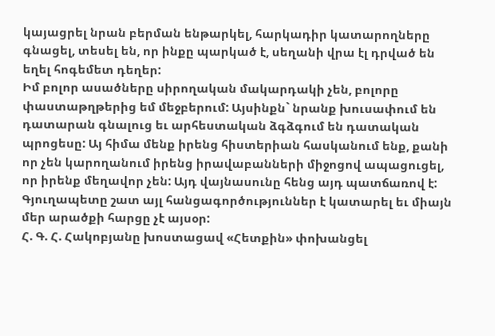կայացրել նրան բերման ենթարկել, հարկադիր կատարողները գնացել, տեսել են, որ ինքը պարկած է, սեղանի վրա էլ դրված են եղել հոգեմետ դեղեր:
Իմ բոլոր ասածները սիրողական մակարդակի չեն, բոլորը փաստաթղթերից եմ մեջբերում: Այսինքն` նրանք խուսափում են դատարան գնալուց եւ արհեստական ձգձգում են դատական պրոցեսը: Այ հիմա մենք իրենց հիստերիան հասկանում ենք, քանի որ չեն կարողանում իրենց իրավաբանների միջոցով ապացուցել, որ իրենք մեղավոր չեն: Այդ վայնասունը հենց այդ պատճառով է: Գյուղապետը շատ այլ հանցագործություններ է կատարել եւ միայն մեր արածքի հարցը չէ այսօր:
Հ. Գ. Հ. Հակոբյանը խոստացավ «Հետքին» փոխանցել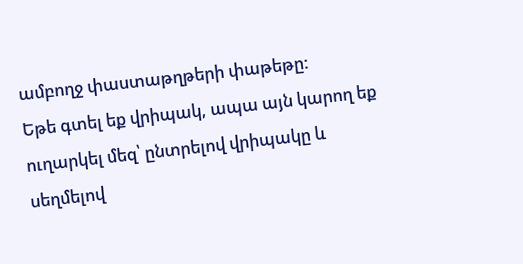ամբողջ փաստաթղթերի փաթեթը:
Եթե գտել եք վրիպակ, ապա այն կարող եք ուղարկել մեզ՝ ընտրելով վրիպակը և սեղմելով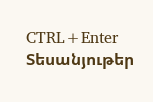CTRL+Enter
Տեսանյութեր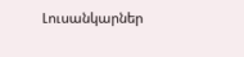Լուսանկարներ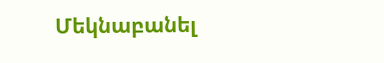Մեկնաբանել